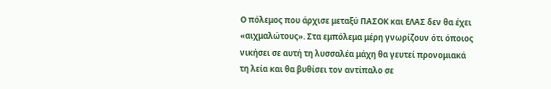Ο πόλεμος που άρχισε μεταξύ ΠΑΣΟΚ και ΕΛΑΣ δεν θα έχει «αιχμαλώτους». Στα εμπόλεμα μέρη γνωρίζουν ότι όποιος νικήσει σε αυτή τη λυσσαλέα μάχη θα γευτεί προνομιακά τη λεία και θα βυθίσει τον αντίπαλο σε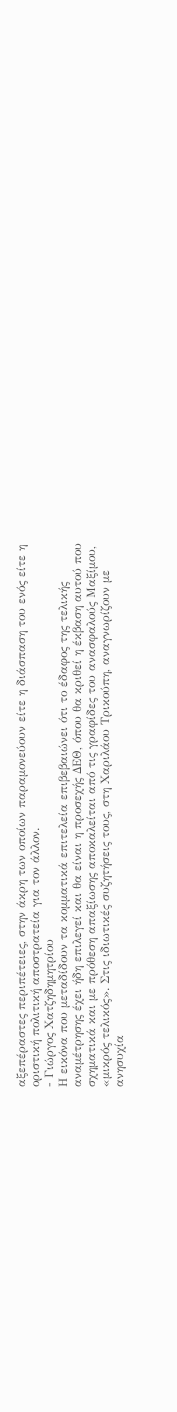αξεπέραστες περιπέτειες, στην άκρη των οποίων παραμονεύουν είτε η διάσπαση του ενός είτε η οριστική πολιτική αποστρατεία για τον άλλον.
- Γιώργος Χατζηδημητρίου
Η εικόνα που μεταδίδουν τα κομματικά επιτελεία επιβεβαιώνει ότι το έδαφος της τελικής αναμέτρησης έχει ήδη επιλεγεί και θα είναι η προσεχής ΔΕΘ, όπου θα κριθεί η έκβαση αυτού που σχηματικά και με πρόθεση απαξίωσης αποκαλείται από τις γραφίδες του ανασφαλούς Μαξίμου, «μικρός τελικός». Στις ιδιωτικές συζητήσεις τους, στη Χαριλάου Τρικούπη, αναγνωρίζουν με ανησυχία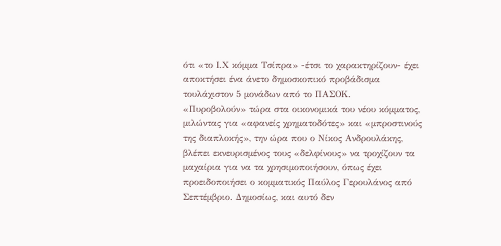ότι «το Ι.Χ κόμμα Τσίπρα» -έτσι το χαρακτηρίζουν- έχει αποκτήσει ένα άνετο δημοσκοπικό προβάδισμα τουλάχιστον 5 μονάδων από το ΠΑΣΟΚ.
«Πυροβολούν» τώρα στα οικονομικά του νέου κόμματος, μιλώντας για «αφανείς χρηματοδότες» και «μπροστινούς της διαπλοκής», την ώρα που ο Νίκος Ανδρουλάκης, βλέπει εκνευρισμένος τους «δελφίνους» να τροχίζουν τα μαχαίρια για να τα χρησιμοποιήσουν, όπως έχει προειδοποιήσει ο κομματικός Παύλος Γερουλάνος από Σεπτέμβριο. Δημοσίως, και αυτό δεν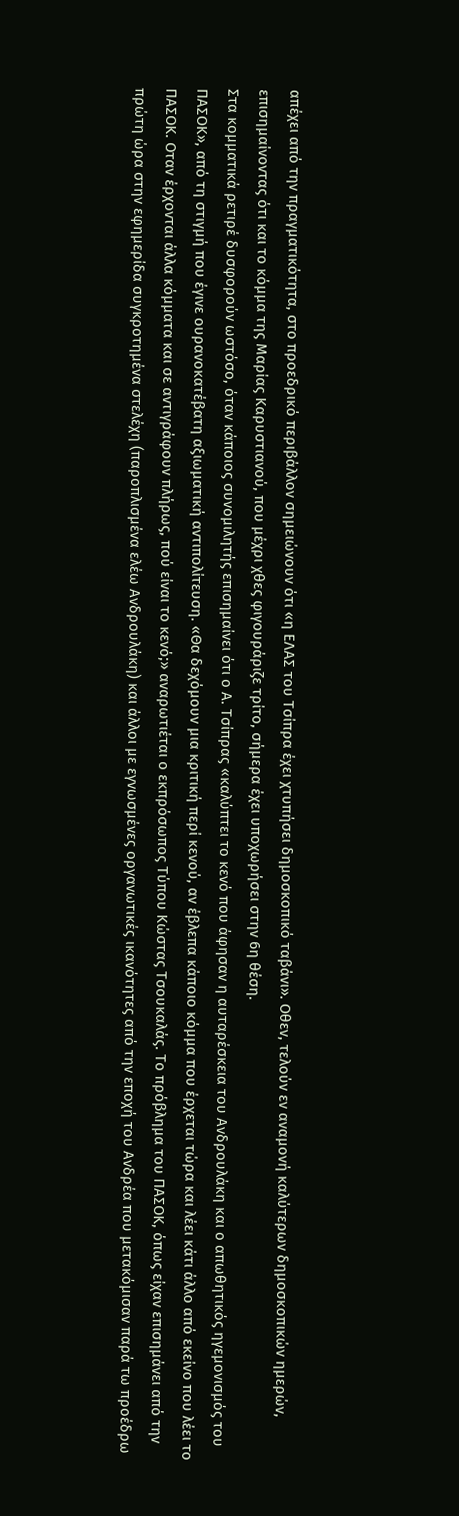απέχει από την πραγματικότητα, στο προεδρικό περιβάλλον σημειώνουν ότι «η ΕΛΑΣ του Τσίπρα έχει χτυπήσει δημοσκοπικό ταβάνι». Οθεν, τελούν εν αναμονή καλύτερων δημοσκοπικών ημερών, επισημαίνοντας ότι και το κόμμα της Μαρίας Καρυστιανού, που μέχρι χθες φιγουράριζε τρίτο, σήμερα έχει υποχωρήσει στην 6η θέση.
Στα κομματικά ρετιρέ δυσφορούν ωστόσο, όταν κάποιος συνομιλητής επισημαίνει ότι ο Α. Τσίπρας «καλύπτει το κενό που άφησαν η αυταρέσκεια του Ανδρουλάκη και ο απωθητικός ηγεμονισμός του ΠΑΣΟΚ», από τη στιγμή που έγινε ουρανοκατέβατη αξιωματική αντιπολίτευση. «Θα δεχόμουν μια κριτική περί κενού, αν έβλεπα κάποιο κόμμα που έρχεται τώρα και λέει κάτι άλλο από εκείνο που λέει το ΠΑΣΟΚ. Οταν έρχονται άλλα κόμματα και σε αντιγράφουν πλήρως, πού είναι το κενό;» αναρωτιέται ο εκπρόσωπος Τύπου Κώστας Τσουκαλάς. Το πρόβλημα του ΠΑΣΟΚ, όπως είχαν επισημάνει από την πρώτη ώρα στην εφημερίδα συγκροτημένα στελέχη (παροπλισμένα ελέω Ανδρουλάκη) και άλλοι με εγνωσμένες οργανωτικές ικανότητες από την εποχή του Ανδρέα που μετακόμισαν παρά τω προέδρω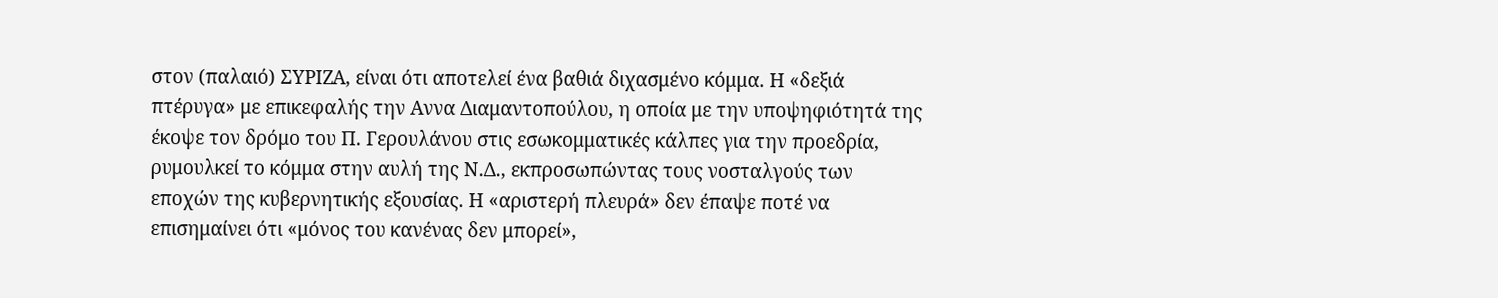στον (παλαιό) ΣΥΡΙΖΑ, είναι ότι αποτελεί ένα βαθιά διχασμένο κόμμα. Η «δεξιά πτέρυγα» με επικεφαλής την Αννα Διαμαντοπούλου, η οποία με την υποψηφιότητά της έκοψε τον δρόμο του Π. Γερουλάνου στις εσωκομματικές κάλπες για την προεδρία, ρυμουλκεί το κόμμα στην αυλή της Ν.Δ., εκπροσωπώντας τους νοσταλγούς των εποχών της κυβερνητικής εξουσίας. Η «αριστερή πλευρά» δεν έπαψε ποτέ να επισημαίνει ότι «μόνος του κανένας δεν μπορεί»,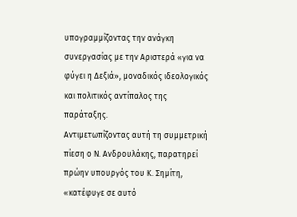υπογραμμίζοντας την ανάγκη συνεργασίας με την Αριστερά «για να φύγει η Δεξιά», μοναδικός ιδεολογικός και πολιτικός αντίπαλος της παράταξης.
Αντιμετωπίζοντας αυτή τη συμμετρική πίεση ο Ν. Ανδρουλάκης, παρατηρεί πρώην υπουργός του Κ. Σημίτη, «κατέφυγε σε αυτό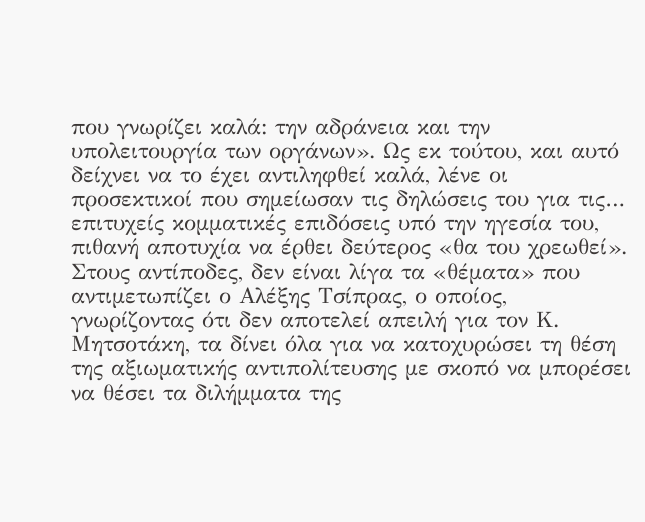που γνωρίζει καλά: την αδράνεια και την υπολειτουργία των οργάνων». Ως εκ τούτου, και αυτό δείχνει να το έχει αντιληφθεί καλά, λένε οι προσεκτικοί που σημείωσαν τις δηλώσεις του για τις… επιτυχείς κομματικές επιδόσεις υπό την ηγεσία του, πιθανή αποτυχία να έρθει δεύτερος «θα του χρεωθεί». Στους αντίποδες, δεν είναι λίγα τα «θέματα» που αντιμετωπίζει ο Αλέξης Τσίπρας, ο οποίος, γνωρίζοντας ότι δεν αποτελεί απειλή για τον Κ. Μητσοτάκη, τα δίνει όλα για να κατοχυρώσει τη θέση της αξιωματικής αντιπολίτευσης με σκοπό να μπορέσει να θέσει τα διλήμματα της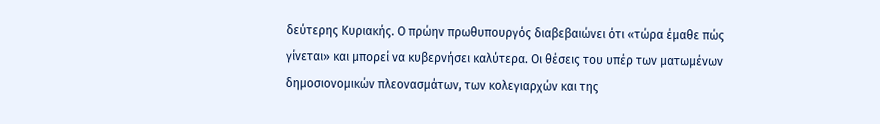δεύτερης Κυριακής. Ο πρώην πρωθυπουργός διαβεβαιώνει ότι «τώρα έμαθε πώς γίνεται» και μπορεί να κυβερνήσει καλύτερα. Οι θέσεις του υπέρ των ματωμένων δημοσιονομικών πλεονασμάτων, των κολεγιαρχών και της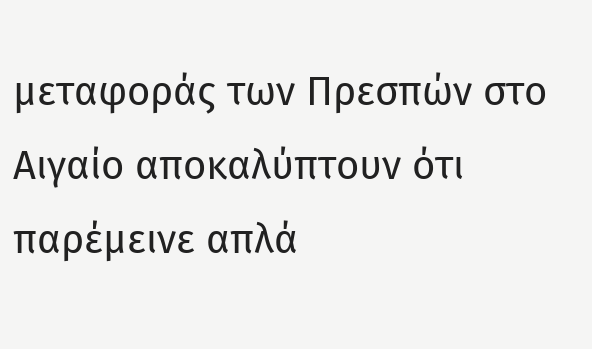μεταφοράς των Πρεσπών στο Αιγαίο αποκαλύπτουν ότι παρέμεινε απλά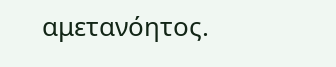αμετανόητος.